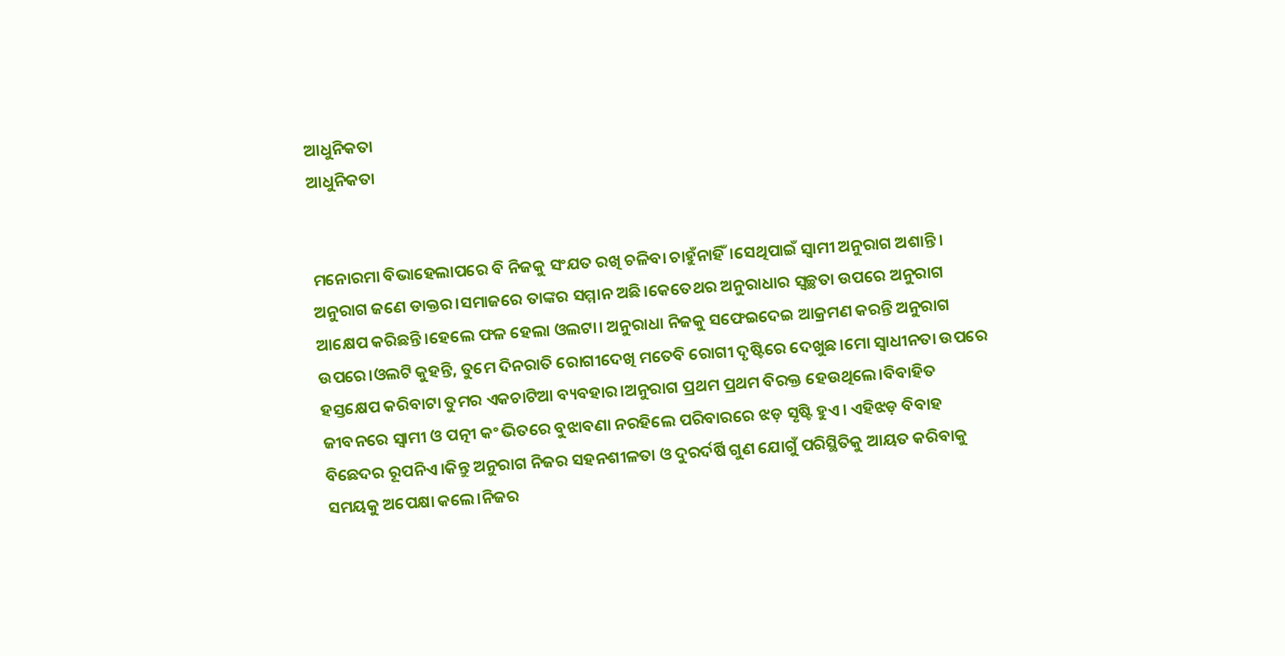ଆଧୁନିକତା
ଆଧୁନିକତା


ମନୋରମା ବିଭାହେଲାପରେ ବି ନିଜକୁ ସଂଯତ ରଖି ଚଳିବା ଚାହୁଁନାହିଁ।ସେଥିପାଇଁ ସ୍ୱାମୀ ଅନୁରାଗ ଅଶାନ୍ତି। ଅନୁରାଗ ଜଣେ ଡାକ୍ତର।ସମାଜରେ ତାଙ୍କର ସମ୍ମାନ ଅଛି।କେତେଥର ଅନୁରାଧାର ସ୍ୱଚ୍ଛତା ଉପରେ ଅନୁରାଗ ଆକ୍ଷେପ କରିଛନ୍ତି।ହେଲେ ଫଳ ହେଲା ଓଲଟା। ଅନୁରାଧା ନିଜକୁ ସଫେଇଦେଇ ଆକ୍ରମଣ କରନ୍ତି ଅନୁରାଗ ଉପରେ।ଓଲଟି କୁହନ୍ତି, ତୁମେ ଦିନରାତି ରୋଗୀଦେଖି ମତେବି ରୋଗୀ ଦୃଷ୍ଟିରେ ଦେଖୁଛ।ମୋ ସ୍ୱାଧୀନତା ଉପରେ ହସ୍ତକ୍ଷେପ କରିବାଟା ତୁମର ଏକଚାଟିଆ ବ୍ୟବହାର।ଅନୁରାଗ ପ୍ରଥମ ପ୍ରଥମ ବିରକ୍ତ ହେଉଥିଲେ।ବିବାହିତ ଜୀବନରେ ସ୍ୱାମୀ ଓ ପତ୍ନୀ କଂ ଭିତରେ ବୁଝାବଣା ନରହିଲେ ପରିବାରରେ ଝଡ଼ ସୃଷ୍ଟି ହୁଏ। ଏହିଝଡ଼ ବିବାହ ବିଛେଦର ରୂପନିଏ।କିନ୍ତୁ ଅନୁରାଗ ନିଜର ସହନଶୀଳତା ଓ ଦୁରର୍ଦର୍ଷି ଗୁଣ ଯୋଗୁଁ ପରିସ୍ଥିତିକୁ ଆୟତ କରିବାକୁ ସମୟକୁ ଅପେକ୍ଷା କଲେ।ନିଜର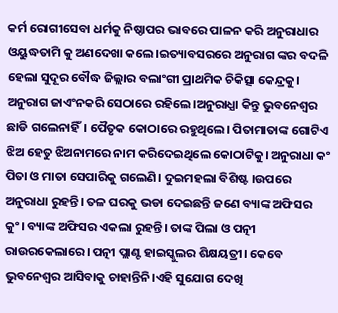କର୍ମ ରୋଗୀସେବା ଧର୍ମକୁ ନିଷ୍ଠାପର ଭାବରେ ପାଳନ କରି ଅନୁରାଧାର ଓୟୁଦ୍ଧତାମି କୁ ଅଣଦେଖା କଲେ।ଇତ୍ୟାବସରରେ ଅନୁରାଗ ଙ୍କର ବଦଳି ହେଲା ସୁଦୂର ବୌଦ୍ଧ ଜିଲ୍ଲାର ବଲାଂଗୀ ପ୍ରାଥମିକ ଚିକିତ୍ସା କେନ୍ଦ୍ରକୁ। ଅନୁରାଗ ଜାଏଂନକରି ସେଠାରେ ରହିଲେ।ଅନୁରାଧ୍ଯା କିନ୍ତୁ ଭୁବନେଶ୍ୱର ଛାଡି ଗଲେନାହିଁ। ପୈତୃକ କୋଠାରେ ରହୁଥିଲେ। ପିତାମାତାଙ୍କ ଗୋଟିଏ ଝିଅ ହେତୁ ଝିଅନାମରେ ନାମ କରିଦେଇଥିଲେ କୋଠାଟିକୁ। ଅନୁରାଧା କଂ ପିତା ଓ ମାତା ସେପାରିକୁ ଗଲେଣି। ଦୁଇମହଲା ବିଶିଷ୍ଟ ।ଉପରେ ଅନୁରାଧା ରୁହନ୍ତି। ତଳ ଘରକୁ ଭଡା ଦେଇଛନ୍ତି ଜଣେ ବ୍ୟାଙ୍କ ଅଫିସର କୁଂ। ବ୍ୟାଙ୍କ ଅଫିସର ଏକଲା ରୁହନ୍ତି। ତାଙ୍କ ପିଲା ଓ ପତ୍ନୀ ରାଉରକେଲାରେ। ପତ୍ନୀ ପ୍ଲାଣ୍ଟ ହାଇସ୍କୁଲର ଶିକ୍ଷୟତ୍ରୀ। କେବେ ଭୁବନେଶ୍ୱର ଆସିବାକୁ ଚାହାନ୍ତିନି।ଏହି ସୁଯୋଗ ଦେଖି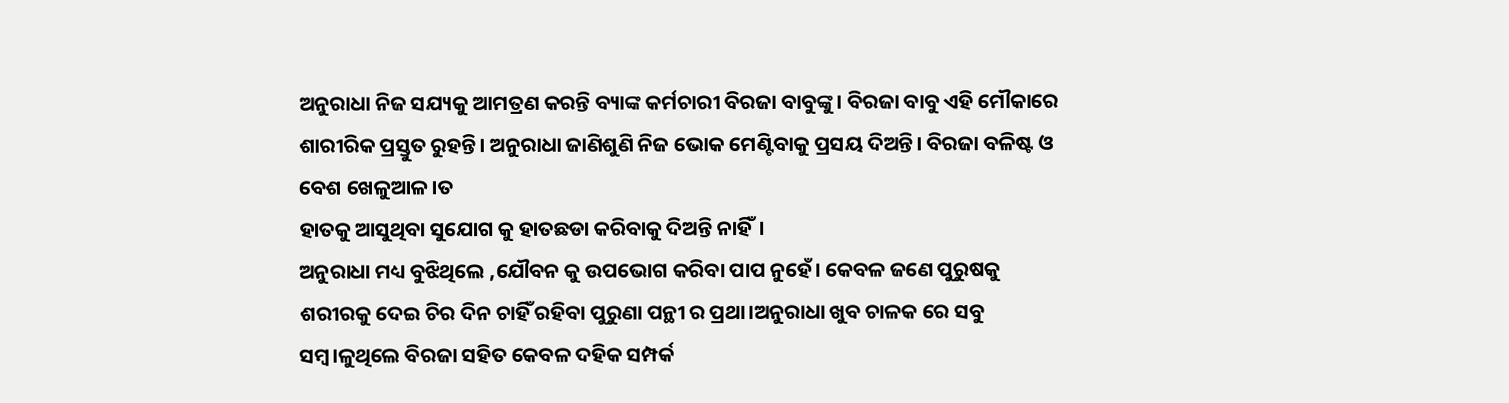ଅନୁରାଧା ନିଜ ସଯ୍ୟକୁ ଆମତ୍ରଣ କରନ୍ତି ବ୍ୟାଙ୍କ କର୍ମଚାରୀ ବିରଜା ବାବୁଙ୍କୁ। ବିରଜା ବାବୁ ଏହି ମୌକାରେ ଶାରୀରିକ ପ୍ରସ୍ତୁତ ରୁହନ୍ତି। ଅନୁରାଧା ଜାଣିଶୁଣି ନିଜ ଭୋକ ମେଣ୍ଟିବାକୁ ପ୍ରସୟ ଦିଅନ୍ତି। ବିରଜା ବଳିଷ୍ଟ ଓ ବେଶ ଖେଳୁଆଳ।ତ
ହାତକୁ ଆସୁଥିବା ସୁଯୋଗ କୁ ହାତଛଡା କରିବାକୁ ଦିଅନ୍ତି ନାହିଁ।
ଅନୁରାଧା ମଧ୍ୟ ବୁଝିଥିଲେ ,ଯୌବନ କୁ ଉପଭୋଗ କରିବା ପାପ ନୁହେଁ। କେବଳ ଜଣେ ପୁରୁଷକୁ ଶରୀରକୁ ଦେଇ ଚିର ଦିନ ଚାହିଁ ରହିବା ପୁରୁଣା ପନ୍ଥୀ ର ପ୍ରଥା।ଅନୁରାଧା ଖୁବ ଚାଳକ ରେ ସବୁ ସମ୍ବ।ଳୁଥିଲେ ବିରଜା ସହିତ କେବଳ ଦହିକ ସମ୍ପର୍କ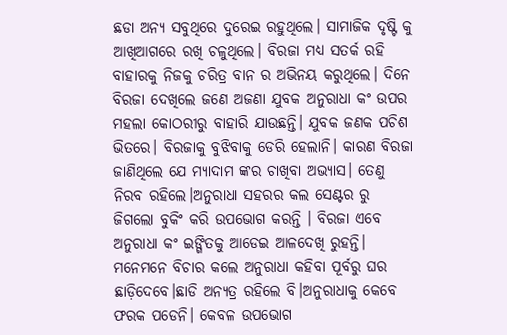ଛଡା ଅନ୍ୟ ସବୁଥିରେ ଦୁରେଇ ରହୁଥିଲେ। ସାମାଜିକ ଦୃଷ୍ଟି କୁ ଆଖିଆଗରେ ରଖି ଚଳୁଥିଲେ। ବିରଜା ମଧ୍ୟ ସତର୍କ ରହି ବାହାରକୁ ନିଜକୁ ଚରିତ୍ର ବାନ ର ଅଭିନୟ କରୁଥିଲେ। ଦିନେ ବିରଜା ଦେଖିଲେ ଜଣେ ଅଜଣା ଯୁବକ ଅନୁରାଧା କଂ ଉପର ମହଲା କୋଠରୀରୁ ବାହାରି ଯାଉଛନ୍ତି। ଯୁବକ ଜଣକ ପଚିଶ ଭିତରେ। ବିରଜାକୁ ବୁଝିବାକୁ ଡେରି ହେଲାନି। କାରଣ ବିରଜା ଜାଣିଥିଲେ ଯେ ମ୍ୟାଦାମ ଙ୍କର ଚାଖିବା ଅଭ୍ୟାସ। ତେଣୁ ନିରବ ରହିଲେ।ଅନୁରାଧା ସହରର କଲ ସେଣ୍ଟର ରୁ ଜିଗଲୋ ବୁକିଂ କରି ଉପଭୋଗ କରନ୍ତି । ବିରଜା ଏବେ ଅନୁରାଧା କଂ ଇଙ୍ଗିତକୁ ଆଡେଇ ଆଳଦେଖି ରୁହନ୍ତି। ମନେମନେ ବିଚାର କଲେ ଅନୁରାଧା କହିବା ପୂର୍ବରୁ ଘର ଛାଡ଼ିଦେବେ।ଛାଡି ଅନ୍ୟତ୍ର ରହିଲେ ବି।ଅନୁରାଧାକୁ କେବେ ଫରକ ପଡେନି। କେବଳ ଉପଭୋଗ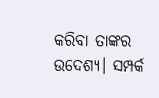କରିବା ତାଙ୍କର ଉଦେଶ୍ୟ। ସମ୍ପର୍କ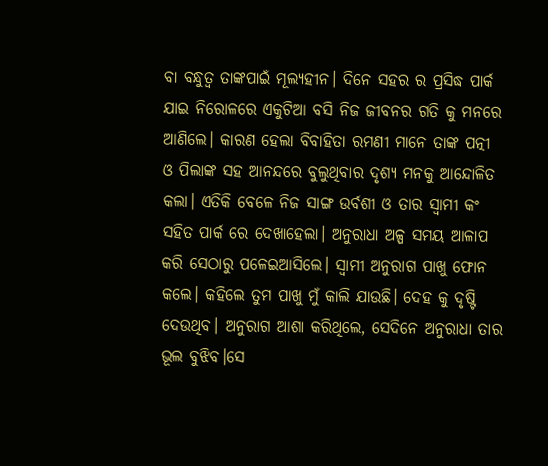ବା ବନ୍ଧୁତ୍ୱ ତାଙ୍କପାଇଁ ମୂଲ୍ୟହୀନ। ଦିନେ ସହର ର ପ୍ରସିଦ୍ଧ ପାର୍କ ଯାଇ ନିରୋଳରେ ଏକୁଟିଆ ବସି ନିଜ ଜୀବନର ଗତି କୁ ମନରେ ଆଣିଲେ। କାରଣ ହେଲା ବିବାହିତା ରମଣୀ ମାନେ ତାଙ୍କ ପତ୍ନୀ ଓ ପିଲାଙ୍କ ସହ ଆନନ୍ଦରେ ବୁଲୁଥିବାର ଦୃଶ୍ୟ ମନକୁ ଆନ୍ଦୋଳିତ କଲା। ଏତିକି ବେଳେ ନିଜ ସାଙ୍ଗ ଉର୍ବଶୀ ଓ ତାର ସ୍ୱାମୀ କଂ ସହିତ ପାର୍କ ରେ ଦେଖାହେଲା। ଅନୁରାଧା ଅଳ୍ପ ସମୟ ଆଳାପ କରି ସେଠାରୁ ପଳେଇଆସିଲେ। ସ୍ୱାମୀ ଅନୁରାଗ ପାଖୁ ଫୋନ କଲେ। କହିଲେ ତୁମ ପାଖୁ ମୁଁ କାଲି ଯାଉଛି। ଦେହ କୁ ଦୃଷ୍ଟି ଦେଉଥିବ। ଅନୁରାଗ ଆଶା କରିଥିଲେ, ସେଦିନେ ଅନୁରାଧା ତାର ଭୂଲ ବୁଝିବ।ସେ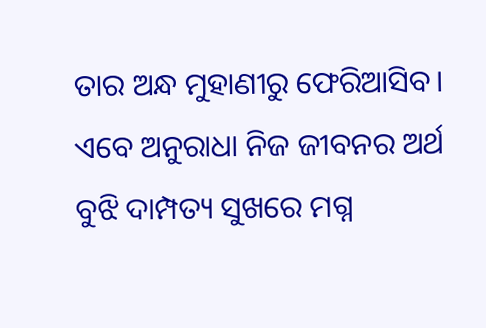ତାର ଅନ୍ଧ ମୁହାଣୀରୁ ଫେରିଆସିବ। ଏବେ ଅନୁରାଧା ନିଜ ଜୀବନର ଅର୍ଥ ବୁଝି ଦାମ୍ପତ୍ୟ ସୁଖରେ ମଗ୍ନ